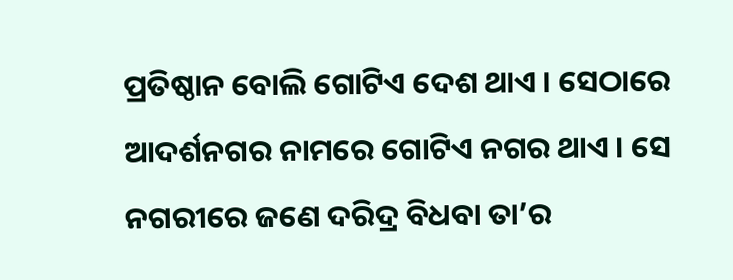ପ୍ରତିଷ୍ଠାନ ବୋଲି ଗୋଟିଏ ଦେଶ ଥାଏ । ସେଠାରେ ଆଦର୍ଶନଗର ନାମରେ ଗୋଟିଏ ନଗର ଥାଏ । ସେ ନଗରୀରେ ଜଣେ ଦରିଦ୍ର ବିଧବା ତା’ର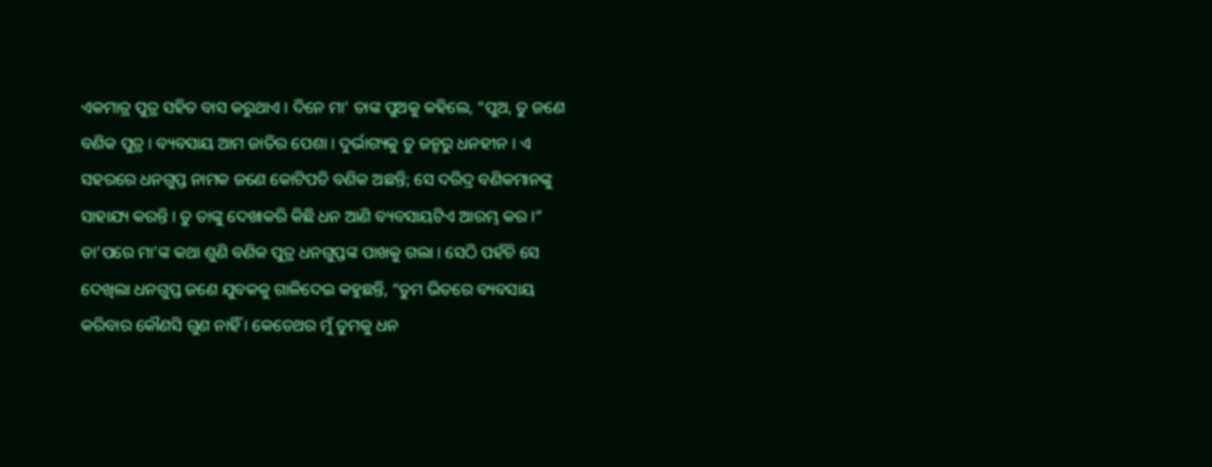ଏକମାତ୍ର ପୁତ୍ର ସହିତ ବାସ କରୁଥାଏ । ଦିନେ ମା’ ତାଙ୍କ ପୁଅକୁ କହିଲେ, “ପୁଅ, ତୁ ଜଣେ ବଣିକ ପୁତ୍ର । ବ୍ୟବସାୟ ଆମ ଜାତିର ପେଶା । ଦୁର୍ଭାଗ୍ୟକୁ ତୁ ଜନ୍ମରୁ ଧନହୀନ । ଏ ସହରରେ ଧନଗୁପ୍ତ ନାମକ ଜଣେ କୋଟିପତି ବଣିକ ଅଛନ୍ତି; ସେ ଦରିଦ୍ର ବଣିକମାନଙ୍କୁ ସାହାଯ୍ୟ କରନ୍ତି । ତୁ ତାଙ୍କୁ ଦେଖାକରି କିଛି ଧନ ଆଣି ବ୍ୟବସାୟଟିଏ ଆରମ୍ଭ କର ।”
ତା’ପରେ ମା’ଙ୍କ କଥା ଶୁଣି ବଣିକ ପୁତ୍ର ଧନଗୁପ୍ତଙ୍କ ପାଖକୁ ଗଲା । ସେଠି ପହଁଚି ସେ ଦେଖିଲା ଧନଗୁପ୍ତ ଜଣେ ଯୁବକକୁ ଗାଳିଦେଇ କହୁଛନ୍ତି, “ତୁମ ଭିତରେ ବ୍ୟବସାୟ କରିବାର କୌଣସି ଗୁଣ ନାହିଁ । କେତେଥର ମୁଁ ତୁମକୁ ଧନ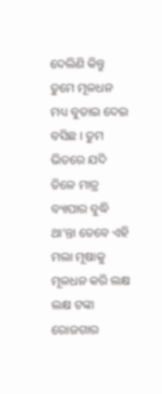ଦେଲିଣି କିନ୍ତୁ ତୁମେ ମୂଳଧନ ମଧ୍ୟ ବୁଡାଇ ଦେଇ ବସିଛ । ତୁମ ଭିତରେ ଯଦି ତିଳେ ମାତ୍ର ବ୍ୟାପାର ବୁଦ୍ଧି ଥା’ନ୍ତା ତେବେ ଏହି ମଲା ମୂଷାକୁ ମୂଳଧନ କରି ଲକ୍ଷ ଲକ୍ଷ ଟଙ୍କା ରୋଜଗାର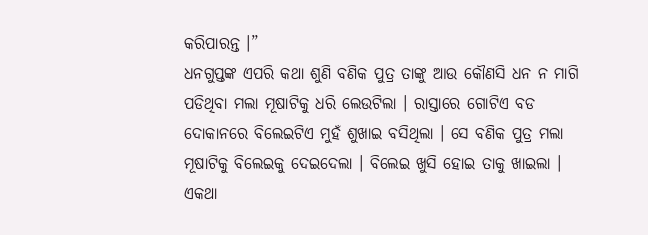କରିପାରନ୍ତ ।”
ଧନଗୁପ୍ତଙ୍କ ଏପରି କଥା ଶୁଣି ବଣିକ ପୁତ୍ର ତାଙ୍କୁ ଆଉ କୌଣସି ଧନ ନ ମାଗି ପଡିଥିବା ମଲା ମୂଷାଟିକୁ ଧରି ଲେଉଟିଲା । ରାସ୍ତାରେ ଗୋଟିଏ ବଡ ଦୋକାନରେ ବିଲେଇଟିଏ ମୁହଁ ଶୁଖାଇ ବସିଥିଲା । ସେ ବଣିକ ପୁତ୍ର ମଲା ମୂଷାଟିକୁ ବିଲେଇକୁ ଦେଇଦେଲା । ବିଲେଇ ଖୁସି ହୋଇ ତାକୁ ଖାଇଲା । ଏକଥା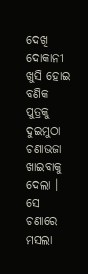ଦେଖି ଦୋକାନୀ ଖୁସି ହୋଇ ବଣିକ ପୁତ୍ରକୁ ଦୁଇମୁଠା ଚଣାଭଜା ଖାଇବାକୁ ଦେଲା । ସେ ଚଣାରେ ମସଲା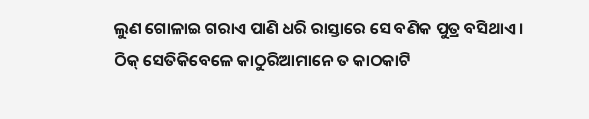ଲୁଣ ଗୋଳାଇ ଗରାଏ ପାଣି ଧରି ରାସ୍ତାରେ ସେ ବଣିକ ପୁତ୍ର ବସିଥାଏ । ଠିକ୍ ସେତିକିବେଳେ କାଠୁରିଆମାନେ ତ କାଠକାଟି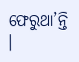ଫେରୁଥା’ନ୍ତି ।